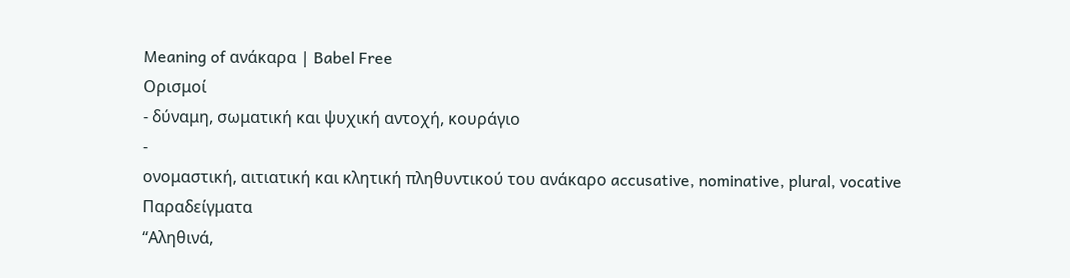Meaning of ανάκαρα | Babel Free
Ορισμοί
- δύναμη, σωματική και ψυχική αντοχή, κουράγιο
-
ονομαστική, αιτιατική και κλητική πληθυντικού του ανάκαρο accusative, nominative, plural, vocative
Παραδείγματα
“Αληθινά,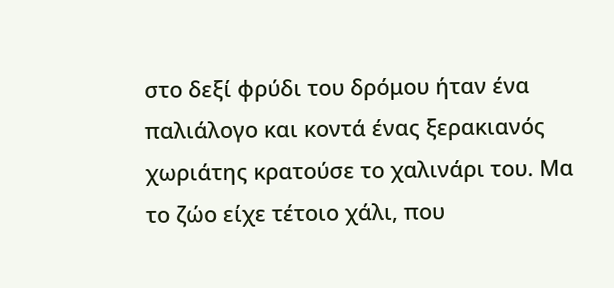στο δεξί φρύδι του δρόμου ήταν ένα παλιάλογο και κοντά ένας ξερακιανός χωριάτης κρατούσε το χαλινάρι του. Μα το ζώο είχε τέτοιο χάλι, που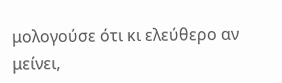μολογούσε ότι κι ελεύθερο αν μείνει,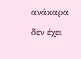ανάκαρα δεν έχει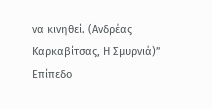να κινηθεί. (Ανδρέας Καρκαβίτσας, Η Σμυρνιά)”
Επίπεδο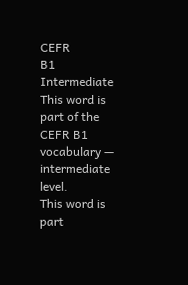CEFR
B1
Intermediate
This word is part of the CEFR B1 vocabulary — intermediate level.
This word is part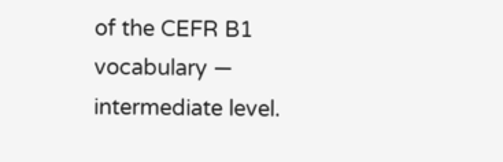of the CEFR B1 vocabulary — intermediate level.